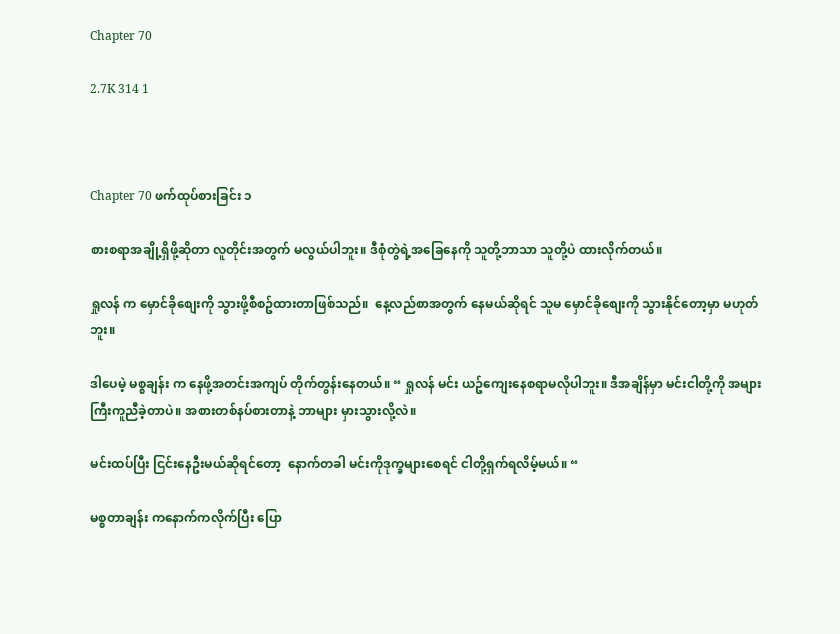Chapter 70

2.7K 314 1



Chapter 70 ဖက်ထုပ်စားခြင်း ၁

စားစရာအချို့ရှိဖို့ဆိုတာ လူတိုင်းအတွက် မလွယ်ပါဘူး။ ဒီစုံတွဲရဲ့အခြေနေကို သူတို့ဘာသာ သူတို့ပဲ ထားလိုက်တယ်။

ရှုလန် က မှောင်ခိုစျေးကို သွားဖို့စီစဥ်ထားတာဖြစ်သည်။  နေ့လည်စာအတွက် နေမယ်ဆိုရင် သူမ မှောင်ခိုစျေးကို သွားနိုင်တော့မှာ မဟုတ်ဘူး။

ဒါပေမဲ့ မစ္စချန်း က နေဖို့အတင်းအကျပ် တိုက်တွန်းနေတယ်။ “ ရှုလန် မင်း ယဥ်ကျေးနေစရာမလိုပါဘူး။ ဒီအချိန်မှာ မင်းငါတို့ကို အများကြီးကူညီခဲ့တာပဲ။ အစားတစ်နပ်စားတာနဲ့ ဘာများ မှားသွားလို့လဲ။

မင်းထပ်ပြီး ငြင်းနေဦးမယ်ဆိုရင်တော့  နောက်တခါ မင်းကိုဒုက္ခများစေရင် ငါတို့ရှက်ရလိမ့်မယ်။ “

မစ္စတာချန်း ကနောက်ကလိုက်ပြီး ပြော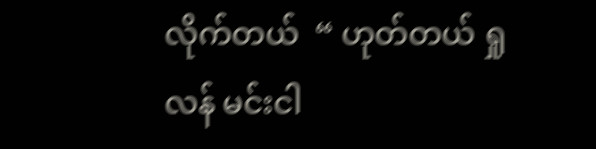လိုက်တယ်  “ ဟုတ်တယ် ရှုလန် မင်းငါ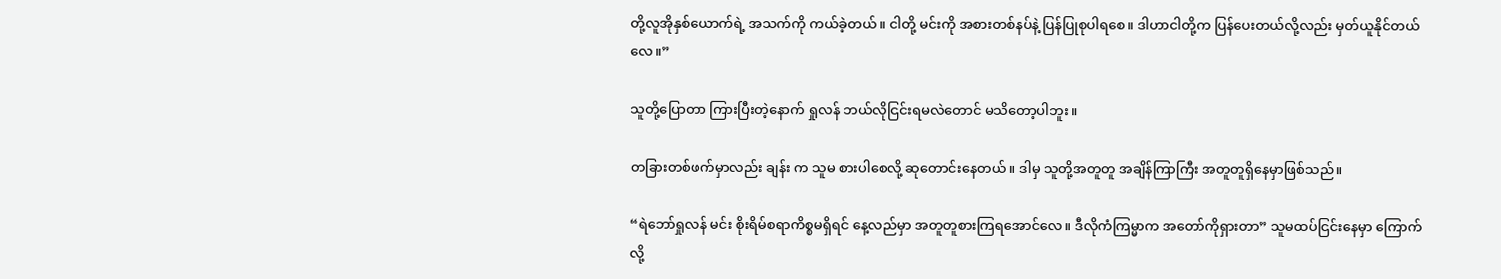တို့လူအိုနှစ်ယောက်ရဲ့ အသက်ကို ကယ်ခဲ့တယ်။ ငါတို့ မင်းကို အစားတစ်နပ်နဲ့ ပြန်ပြုစုပါရစေ။ ဒါဟာငါတို့က ပြန်ပေးတယ်လို့လည်း မှတ်ယူနိုင်တယ်လေ။”

သူတို့ပြောတာ ကြားပြီးတဲ့နောက် ရှုလန် ဘယ်လိုငြင်းရမလဲတောင် မသိတော့ပါဘူး။

တခြားတစ်ဖက်မှာလည်း ချန်း က သူမ စားပါစေလို့ ဆုတောင်းနေတယ်။ ဒါမှ သူတို့အတူတူ အချိန်ကြာကြီး အတူတူရှိနေမှာဖြစ်သည်။

“ရဲဘော်ရှုလန် မင်း စိုးရိမ်စရာကိစ္စမရှိရင် နေ့လည်မှာ အတူတူစားကြရအောင်လေ။ ဒီလိုကံကြမ္မာက အတော်ကိုရှားတာ” သူမထပ်ငြင်းနေမှာ ကြောက်လို့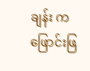ချန်း က ဖြောင်းဖြ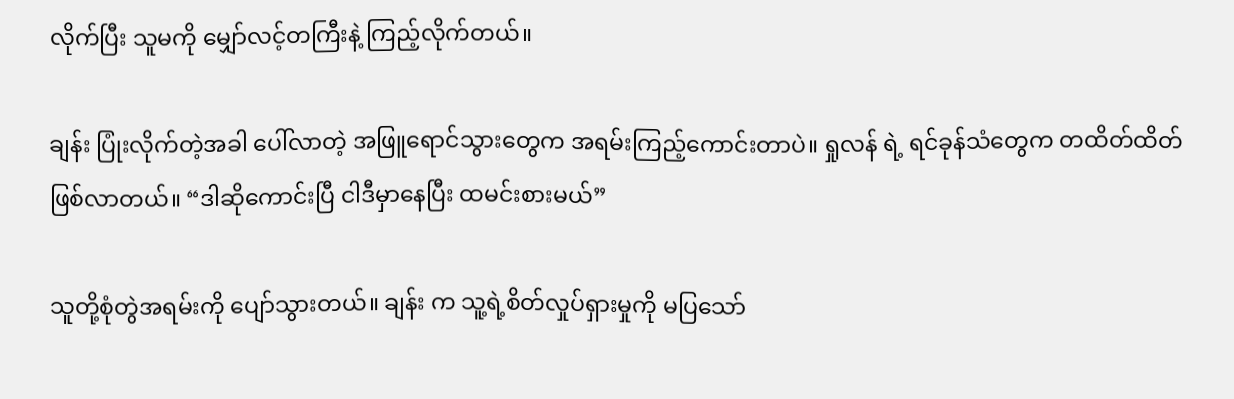လိုက်ပြီး သူမကို မျှော်လင့်တကြီးနဲ့ ကြည့်လိုက်တယ်။

ချန်း ပြုံးလိုက်တဲ့အခါ ပေါ်လာတဲ့ အဖြူရောင်သွားတွေက အရမ်းကြည့်ကောင်းတာပဲ။ ရှုလန် ရဲ့ ရင်ခုန်သံတွေက တထိတ်ထိတ်ဖြစ်လာတယ်။ “ဒါဆိုကောင်းပြီ ငါဒီမှာနေပြီး ထမင်းစားမယ်”

သူတို့စုံတွဲအရမ်းကို ပျော်သွားတယ်။ ချန်း က သူ့ရဲ့စိတ်လှုပ်ရှားမှုကို မပြသော်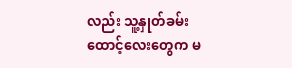လည်း သူ့နှုတ်ခမ်းထောင့်လေးတွေက မ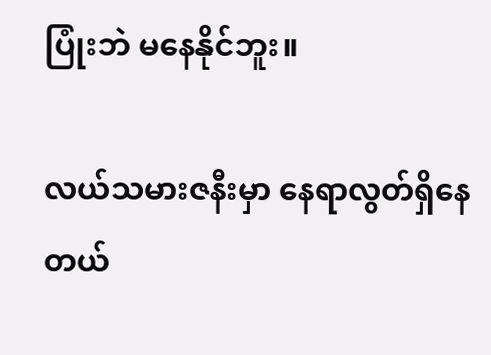ပြုံးဘဲ မနေနိုင်ဘူး။

လယ်သမားဇနီးမှာ နေရာလွတ်ရှိနေတယ်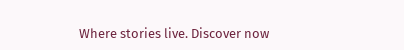Where stories live. Discover now